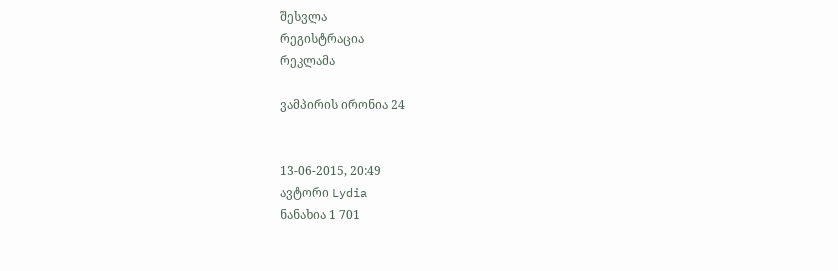შესვლა
რეგისტრაცია
რეკლამა

ვამპირის ირონია 24


13-06-2015, 20:49
ავტორი Lydia
ნანახია 1 701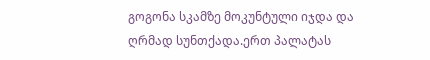გოგონა სკამზე მოკუნტული იჯდა და ღრმად სუნთქადა.ერთ პალატას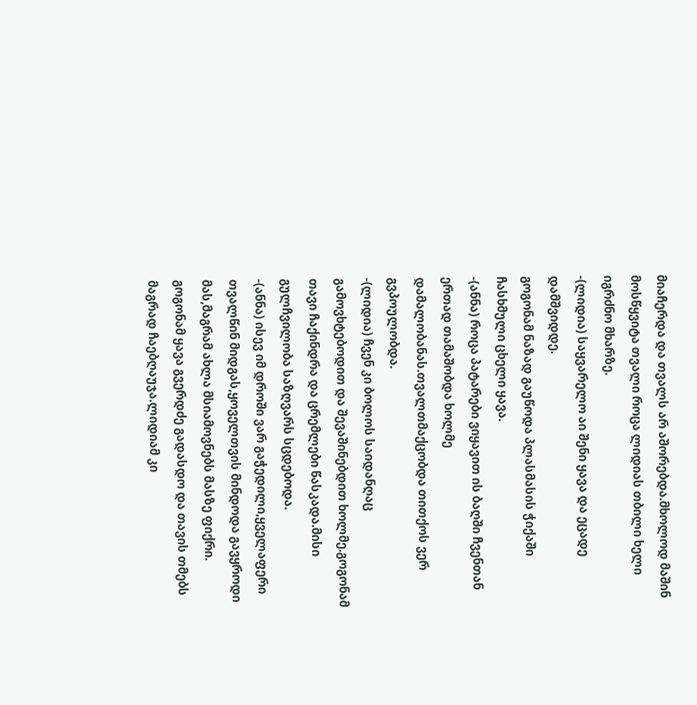მიაჩერდა და თვალს არ აშორებდა.მხოლოდ მაშინ მოსწყვიტა თვალი როცა ლიდიას თბილი ხელი იგრძნო მხარზე.
-(ლიდია) საყვარელო აი შენი ყავა და ეცადე დამშვიდდე.
გოგონამ ნაზად გაუწოდა პლასმასის ჭიქაში ჩასხმული ცხელი ყავა.
-(ანნა) როცა პატარები ვიყავით ის ბაღში ჩვენთან ერთად თამაშობდა ხოლმე დამალობანას.თვალთმაქცობდა თითქოს ვერ გვპოულობდა.
-(ლიდია) ჩვენ კი ბოლოს საიდანღაც გამოვხტებოდით და შევაშინებდით ხოლმე.გოგონამ თავი ჩაქინდრა და ცრემლები წასკადა.მისი გულჩვილობა საზღვარს სცდებოდა.
-(ანნა) ისევ იმ დროში ვარ გაჭედილი,ყველაფერი თვალწინ მიდგას,ყოველთვის მინდოდა გავყროდი მას,მაგრამ ახლა მსიამოვნებს მასზე ფიქრი.
გოგონამ ყავა გვერდძე გადასდო და თავის თმებს მაგრად ჩაებღაუჯა.ლიდიამ კი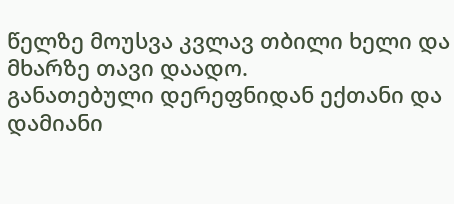წელზე მოუსვა კვლავ თბილი ხელი და მხარზე თავი დაადო.
განათებული დერეფნიდან ექთანი და დამიანი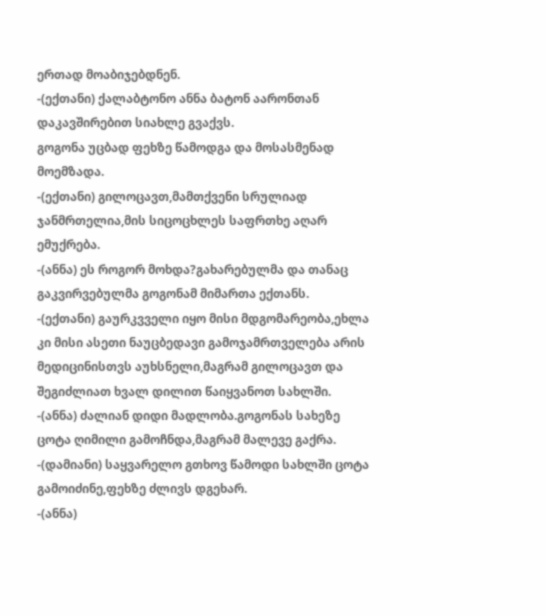ერთად მოაბიჯებდნენ.
-(ექთანი) ქალაბტონო ანნა ბატონ აარონთან დაკავშირებით სიახლე გვაქვს.
გოგონა უცბად ფეხზე წამოდგა და მოსასმენად მოემზადა.
-(ექთანი) გილოცავთ,მამთქვენი სრულიად ჯანმრთელია,მის სიცოცხლეს საფრთხე აღარ ემუქრება.
-(ანნა) ეს როგორ მოხდა?გახარებულმა და თანაც გაკვირვებულმა გოგონამ მიმართა ექთანს.
-(ექთანი) გაურკვველი იყო მისი მდგომარეობა,ეხლა კი მისი ასეთი ნაუცბედავი გამოჯამრთველება არის მედიცინისთვს აუხსნელი,მაგრამ გილოცავთ და შეგიძლიათ ხვალ დილით წაიყვანოთ სახლში.
-(ანნა) ძალიან დიდი მადლობა.გოგონას სახეზე ცოტა ღიმილი გამოჩნდა,მაგრამ მალევე გაქრა.
-(დამიანი) საყვარელო გთხოვ წამოდი სახლში ცოტა გამოიძინე,ფეხზე ძლივს დგეხარ.
-(ანნა)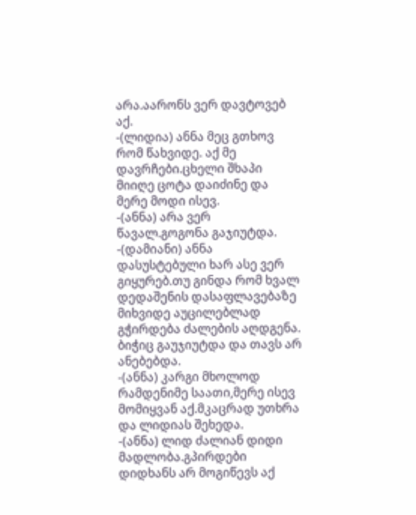არა.აარონს ვერ დავტოვებ აქ.
-(ლიდია) ანნა მეც გთხოვ რომ წახვიდე. აქ მე დავრჩები.ცხელი შხაპი მიიღე ცოტა დაიძინე და მერე მოდი ისევ.
-(ანნა) არა ვერ წავალ.გოგონა გაჯიუტდა.
-(დამიანი) ანნა დასუსტებული ხარ ასე ვერ გიყურებ.თუ გინდა რომ ხვალ დედაშენის დასაფლავებაზე მიხვიდე აუცილებლად გჭირდება ძალების აღდგენა. ბიჭიც გაუჯიუტდა და თავს არ ანებებდა.
-(ანნა) კარგი მხოლოდ რამდენიმე საათი,მერე ისევ მომიყვან აქ.მკაცრად უთხრა და ლიდიას შეხედა.
-(ანნა) ლიდ ძალიან დიდი მადლობა.გპირდები დიდხანს არ მოგიწევს აქ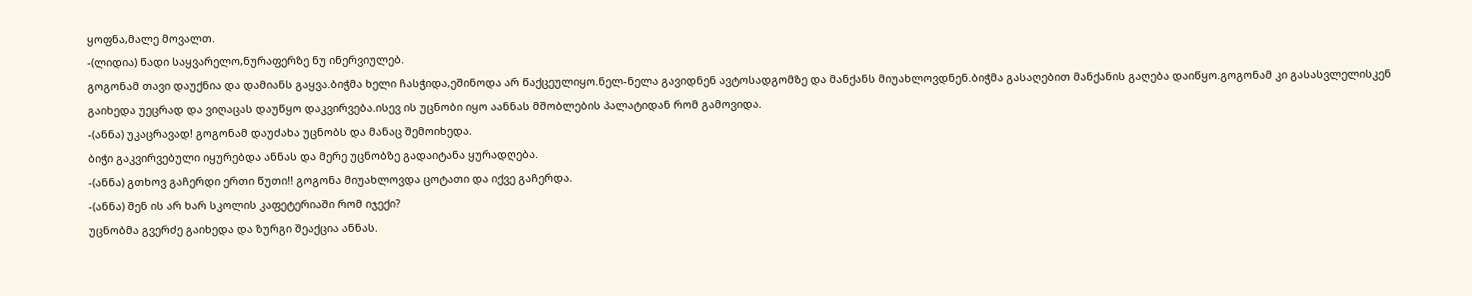ყოფნა,მალე მოვალთ.
-(ლიდია) წადი საყვარელო,ნურაფერზე ნუ ინერვიულებ.
გოგონამ თავი დაუქნია და დამიანს გაყვა.ბიჭმა ხელი ჩასჭიდა,ეშინოდა არ წაქცეულიყო.ნელ-ნელა გავიდნენ ავტოსადგომზე და მანქანს მიუახლოვდნენ.ბიჭმა გასაღებით მანქანის გაღება დაიწყო.გოგონამ კი გასასვლელისკენ გაიხედა უეცრად და ვიღაცას დაუწყო დაკვირვება.ისევ ის უცნობი იყო აანნას მშობლების პალატიდან რომ გამოვიდა.
-(ანნა) უკაცრავად! გოგონამ დაუძახა უცნობს და მანაც შემოიხედა.
ბიჭი გაკვირვებული იყურებდა ანნას და მერე უცნობზე გადაიტანა ყურადღება.
-(ანნა) გთხოვ გაჩერდი ერთი წუთი!! გოგონა მიუახლოვდა ცოტათი და იქვე გაჩერდა.
-(ანნა) შენ ის არ ხარ სკოლის კაფეტერიაში რომ იჯექი?
უცნობმა გვერძე გაიხედა და ზურგი შეაქცია ანნას.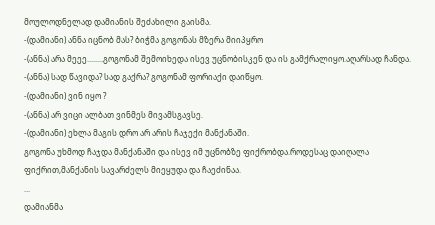მოულოდნელად დამიანის შეძახილი გაისმა.
-(დამიანი) ანნა იცნობ მას? ბიჭმა გოგონას მზერა მიიპყრო
-(ანნა) არა მეეე........გოგონამ შემოიხედა ისევ უცნობისკენ და ის გამქრალიყო.აღარსად ჩანდა.
-(ანნა) სად წავიდა? სად გაქრა? გოგონამ ფორიაქი დაიწყო.
-(დამიანი) ვინ იყო ?
-(ანნა) არ ვიცი ალბათ ვინმეს მივამსგავსე.
-(დამიანი) ეხლა მაგის დრო არ არის ჩაჯექი მანქანაში.
გოგონა უხმოდ ჩაჯდა მანქანაში და ისევ იმ უცნობზე ფიქრობდა.როდესაც დაიღალა ფიქრით,მანქანის სავარძელს მიეყუდა და ჩაეძინაა.
...
დამიანმა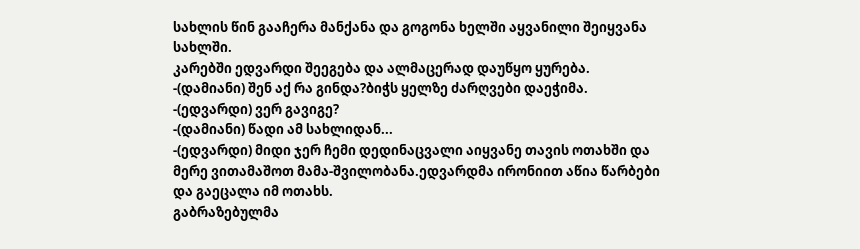სახლის წინ გააჩერა მანქანა და გოგონა ხელში აყვანილი შეიყვანა სახლში.
კარებში ედვარდი შეეგება და ალმაცერად დაუწყო ყურება.
-(დამიანი) შენ აქ რა გინდა?ბიჭს ყელზე ძარღვები დაეჭიმა.
-(ედვარდი) ვერ გავიგე?
-(დამიანი) წადი ამ სახლიდან...
-(ედვარდი) მიდი ჯერ ჩემი დედინაცვალი აიყვანე თავის ოთახში და მერე ვითამაშოთ მამა-შვილობანა.ედვარდმა ირონიით აწია წარბები და გაეცალა იმ ოთახს.
გაბრაზებულმა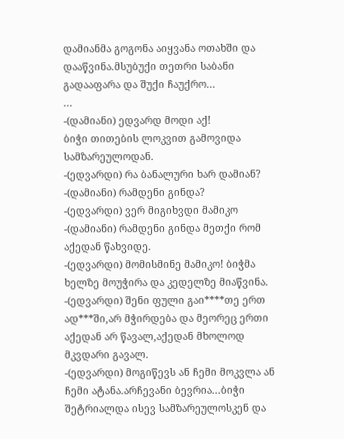დამიანმა გოგონა აიყვანა ოთახში და დააწვინა.მსუბუქი თეთრი საბანი გადააფარა და შუქი ჩაუქრო...
...
-(დამიანი) ედვარდ მოდი აქ!
ბიჭი თითების ლოკვით გამოვიდა სამზარეულოდან.
-(ედვარდი) რა ბანალური ხარ დამიან?
-(დამიანი) რამდენი გინდა?
-(ედვარდი) ვერ მიგიხვდი მამიკო
-(დამიანი) რამდენი გინდა მეთქი რომ აქედან წახვიდე.
-(ედვარდი) მომისმინე მამიკო! ბიჭმა ხელზე მოუჭირა და კედელზე მიაწვინა.
-(ედვარდი) შენი ფული გაი****თე ერთ ად***ში,არ მჭირდება და მეორეც ერთი აქედან არ წავალ,აქედან მხოლოდ მკვდარი გავალ.
-(ედვარდი) მოგიწევს ან ჩემი მოკვლა ან ჩემი ატანა.არჩევანი ბევრია...ბიჭი შეტრიალდა ისევ სამზარეულოსკენ და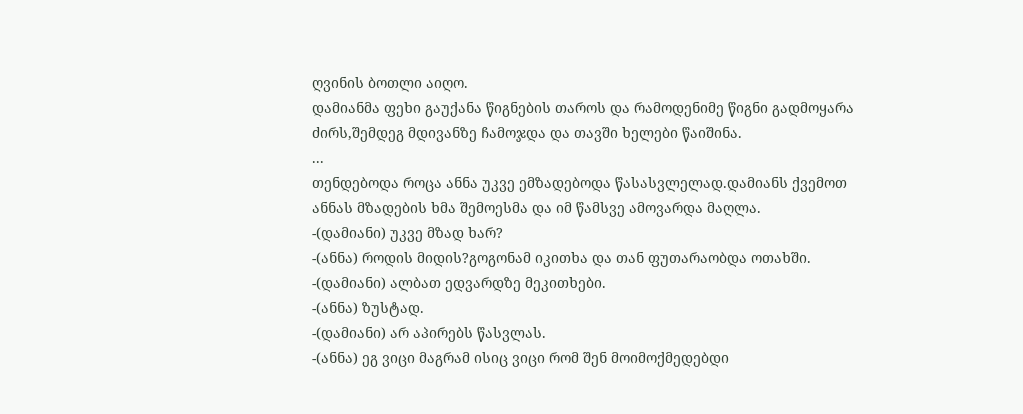ღვინის ბოთლი აიღო.
დამიანმა ფეხი გაუქანა წიგნების თაროს და რამოდენიმე წიგნი გადმოყარა ძირს,შემდეგ მდივანზე ჩამოჯდა და თავში ხელები წაიშინა.
...
თენდებოდა როცა ანნა უკვე ემზადებოდა წასასვლელად.დამიანს ქვემოთ ანნას მზადების ხმა შემოესმა და იმ წამსვე ამოვარდა მაღლა.
-(დამიანი) უკვე მზად ხარ?
-(ანნა) როდის მიდის?გოგონამ იკითხა და თან ფუთარაობდა ოთახში.
-(დამიანი) ალბათ ედვარდზე მეკითხები.
-(ანნა) ზუსტად.
-(დამიანი) არ აპირებს წასვლას.
-(ანნა) ეგ ვიცი მაგრამ ისიც ვიცი რომ შენ მოიმოქმედებდი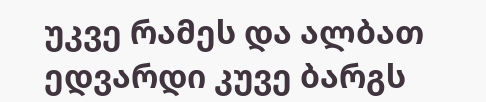უკვე რამეს და ალბათ ედვარდი კუვე ბარგს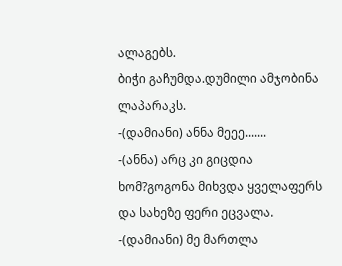ალაგებს.
ბიჭი გაჩუმდა.დუმილი ამჯობინა ლაპარაკს.
-(დამიანი) ანნა მეეე.......
-(ანნა) არც კი გიცდია ხომ?გოგონა მიხვდა ყველაფერს და სახეზე ფერი ეცვალა.
-(დამიანი) მე მართლა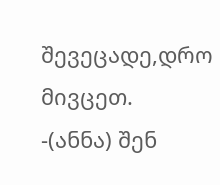შევეცადე,დრო მივცეთ.
-(ანნა) შენ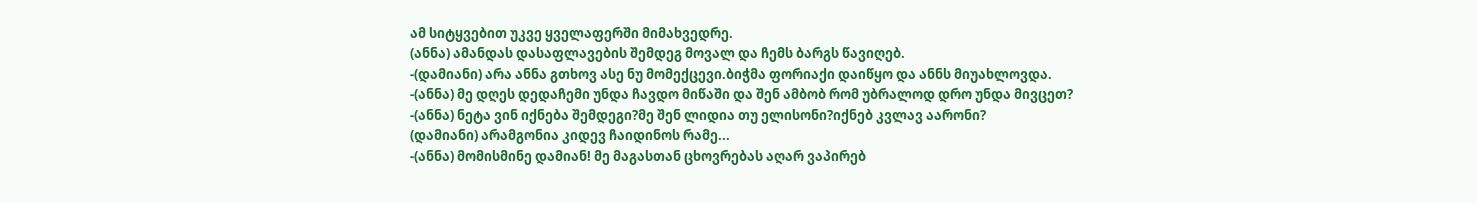ამ სიტყვებით უკვე ყველაფერში მიმახვედრე.
(ანნა) ამანდას დასაფლავების შემდეგ მოვალ და ჩემს ბარგს წავიღებ.
-(დამიანი) არა ანნა გთხოვ ასე ნუ მომექცევი.ბიჭმა ფორიაქი დაიწყო და ანნს მიუახლოვდა.
-(ანნა) მე დღეს დედაჩემი უნდა ჩავდო მიწაში და შენ ამბობ რომ უბრალოდ დრო უნდა მივცეთ?
-(ანნა) ნეტა ვინ იქნება შემდეგი?მე შენ ლიდია თუ ელისონი?იქნებ კვლავ აარონი?
(დამიანი) არამგონია კიდევ ჩაიდინოს რამე...
-(ანნა) მომისმინე დამიან! მე მაგასთან ცხოვრებას აღარ ვაპირებ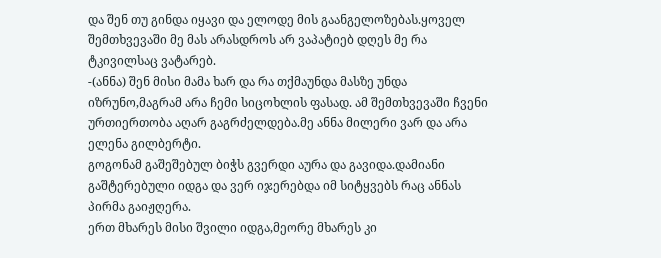და შენ თუ გინდა იყავი და ელოდე მის გაანგელოზებას.ყოველ შემთხვევაში მე მას არასდროს არ ვაპატიებ დღეს მე რა ტკივილსაც ვატარებ.
-(ანნა) შენ მისი მამა ხარ და რა თქმაუნდა მასზე უნდა იზრუნო,მაგრამ არა ჩემი სიცოხლის ფასად. ამ შემთხვევაში ჩვენი ურთიერთობა აღარ გაგრძელდება.მე ანნა მილერი ვარ და არა ელენა გილბერტი.
გოგონამ გაშეშებულ ბიჭს გვერდი აურა და გავიდა.დამიანი გაშტერებული იდგა და ვერ იჯერებდა იმ სიტყვებს რაც ანნას პირმა გაიჟღერა.
ერთ მხარეს მისი შვილი იდგა,მეორე მხარეს კი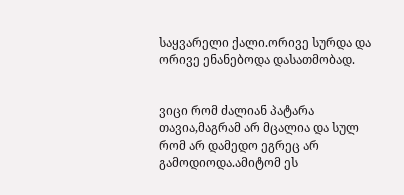საყვარელი ქალი.ორივე სურდა და ორივე ენანებოდა დასათმობად.


ვიცი რომ ძალიან პატარა თავია,მაგრამ არ მცალია და სულ რომ არ დამედო ეგრეც არ გამოდიოდა.ამიტომ ეს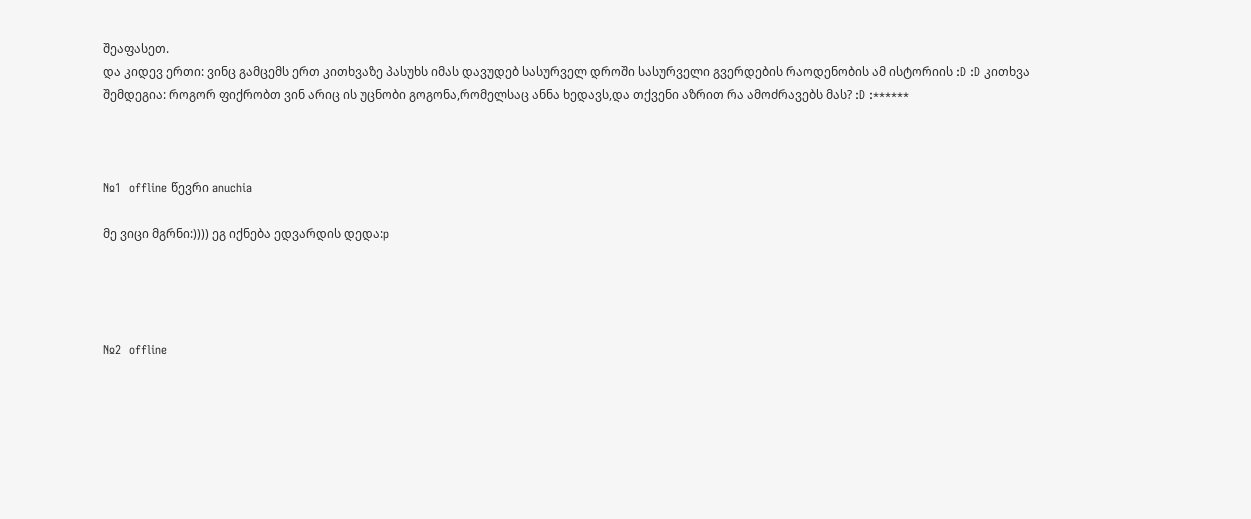შეაფასეთ.
და კიდევ ერთი: ვინც გამცემს ერთ კითხვაზე პასუხს იმას დავუდებ სასურველ დროში სასურველი გვერდების რაოდენობის ამ ისტორიის :D :D კითხვა შემდეგია: როგორ ფიქრობთ ვინ არიც ის უცნობი გოგონა,რომელსაც ანნა ხედავს,და თქვენი აზრით რა ამოძრავებს მას? :D :******



№1  offline წევრი anuchia

მე ვიცი მგრნი:)))) ეგ იქნება ედვარდის დედა:p




№2  offline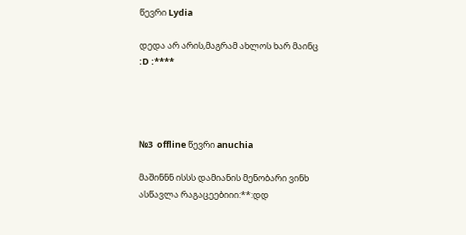წევრი Lydia

დედა არ არის,მაგრამ ახლოს ხარ მაინც :D :****




№3  offline წევრი anuchia

მაშინნნ ისსს დამიანის მენობარი ვინხ ასწავლა რაგაცეებიიი:**:დდ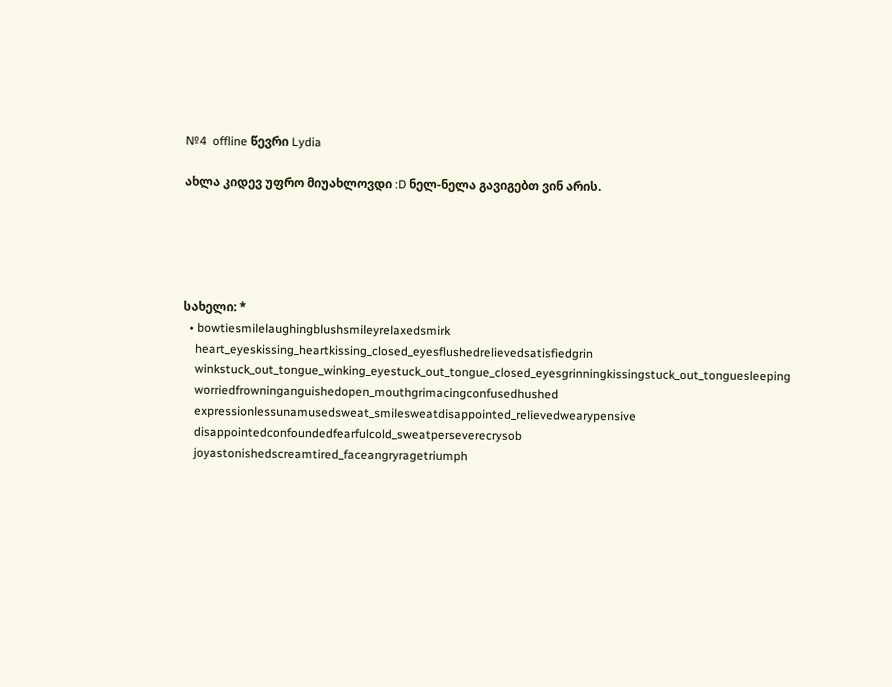№4  offline წევრი Lydia

ახლა კიდევ უფრო მიუახლოვდი :D ნელ-ნელა გავიგებთ ვინ არის.





სახელი: *
  • bowtiesmilelaughingblushsmileyrelaxedsmirk
    heart_eyeskissing_heartkissing_closed_eyesflushedrelievedsatisfiedgrin
    winkstuck_out_tongue_winking_eyestuck_out_tongue_closed_eyesgrinningkissingstuck_out_tonguesleeping
    worriedfrowninganguishedopen_mouthgrimacingconfusedhushed
    expressionlessunamusedsweat_smilesweatdisappointed_relievedwearypensive
    disappointedconfoundedfearfulcold_sweatperseverecrysob
    joyastonishedscreamtired_faceangryragetriumph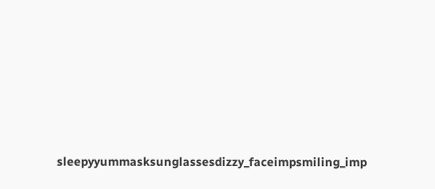sleepyyummasksunglassesdizzy_faceimpsmiling_imp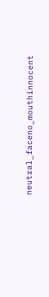neutral_faceno_mouthinnocent